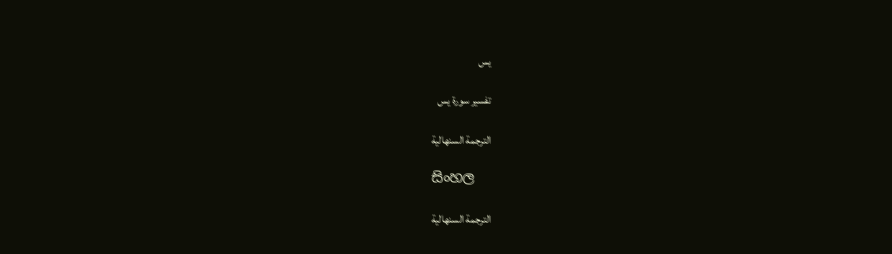يس

تفسير سورة يس

الترجمة السنهالية

සිංහල

الترجمة السنهالية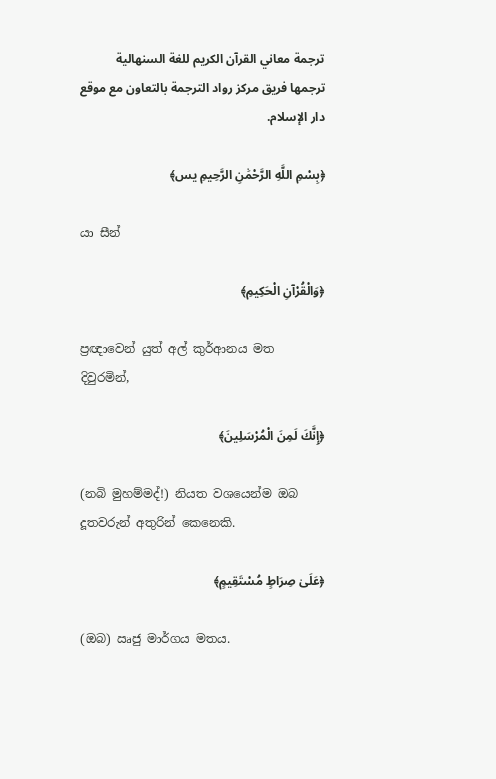ترجمة معاني القرآن الكريم للغة السنهالية ترجمها فريق مركز رواد الترجمة بالتعاون مع موقع دار الإسلام.

﴿بِسْمِ اللَّهِ الرَّحْمَٰنِ الرَّحِيمِ يس﴾

යා සීන්

﴿وَالْقُرْآنِ الْحَكِيمِ﴾

ප්‍රඥාවෙන් යුත් අල් කුර්ආනය මත දිවුරමින්,

﴿إِنَّكَ لَمِنَ الْمُرْسَلِينَ﴾

(නබි මුහම්මද්!) නියත වශයෙන්ම ඔබ දූතවරුන් අතුරින් කෙනෙකි.

﴿عَلَىٰ صِرَاطٍ مُسْتَقِيمٍ﴾

(ඔබ) ඍජු මාර්ගය මතය.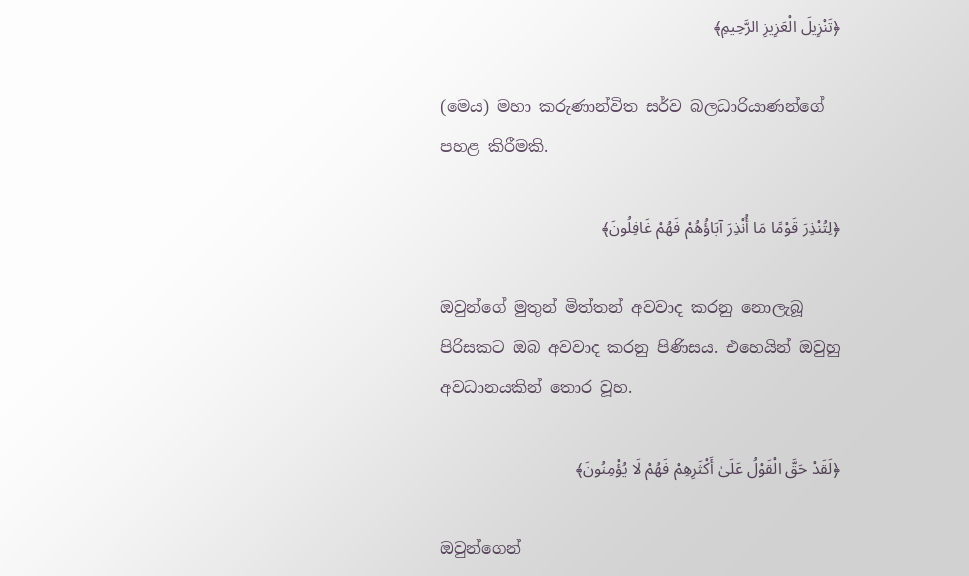﴿تَنْزِيلَ الْعَزِيزِ الرَّحِيمِ﴾

(මෙය) මහා කරුණාන්විත සර්ව බලධාරියාණන්ගේ පහළ කිරීමකි.

﴿لِتُنْذِرَ قَوْمًا مَا أُنْذِرَ آبَاؤُهُمْ فَهُمْ غَافِلُونَ﴾

ඔවුන්ගේ මුතුන් මිත්තන් අවවාද කරනු නොලැබූ පිරිසකට ඔබ අවවාද කරනු පිණිසය. එහෙයින් ඔවුහු අවධානයකින් තොර වූහ.

﴿لَقَدْ حَقَّ الْقَوْلُ عَلَىٰ أَكْثَرِهِمْ فَهُمْ لَا يُؤْمِنُونَ﴾

ඔවුන්ගෙන්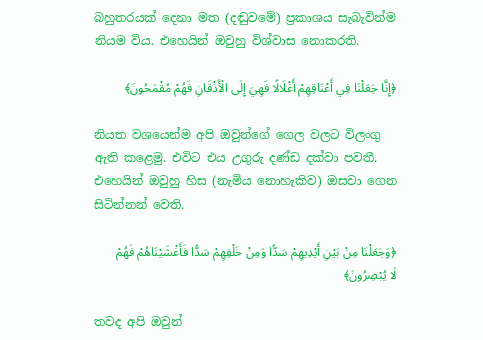බහුතරයක් දෙනා මත (දඬුවමේ) ප්‍රකාශය සැබැවින්ම නියම විය. එහෙයින් ඔවුහු විශ්වාස නොකරති.

﴿إِنَّا جَعَلْنَا فِي أَعْنَاقِهِمْ أَغْلَالًا فَهِيَ إِلَى الْأَذْقَانِ فَهُمْ مُقْمَحُونَ﴾

නියත වශයෙන්ම අපි ඔවුන්ගේ ගෙල වලට විලංගු ඇති කළෙමු. එවිට එය උගුරු දණ්ඩ දක්වා පවතී. එහෙයින් ඔවුහු හිස (නැමිය නොහැකිව) ඔසවා ගෙන සිටින්නන් වෙති.

﴿وَجَعَلْنَا مِنْ بَيْنِ أَيْدِيهِمْ سَدًّا وَمِنْ خَلْفِهِمْ سَدًّا فَأَغْشَيْنَاهُمْ فَهُمْ لَا يُبْصِرُونَ﴾

තවද අපි ඔවුන්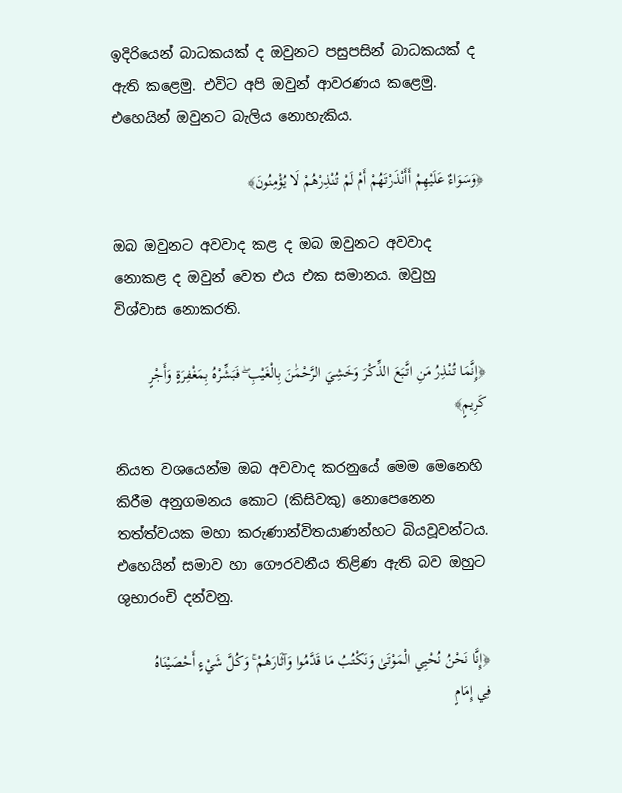ඉදිරියෙන් බාධකයක් ද ඔවුනට පසුපසින් බාධකයක් ද ඇති කළෙමු. එවිට අපි ඔවුන් ආවරණය කළෙමු. එහෙයින් ඔවුනට බැලිය නොහැකිය.

﴿وَسَوَاءٌ عَلَيْهِمْ أَأَنْذَرْتَهُمْ أَمْ لَمْ تُنْذِرْهُمْ لَا يُؤْمِنُونَ﴾

ඔබ ඔවුනට අවවාද කළ ද ඔබ ඔවුනට අවවාද නොකළ ද ඔවුන් වෙත එය එක සමානය. ඔවුහු විශ්වාස නොකරති.

﴿إِنَّمَا تُنْذِرُ مَنِ اتَّبَعَ الذِّكْرَ وَخَشِيَ الرَّحْمَٰنَ بِالْغَيْبِ ۖ فَبَشِّرْهُ بِمَغْفِرَةٍ وَأَجْرٍ كَرِيمٍ﴾

නියත වශයෙන්ම ඔබ අවවාද කරනුයේ මෙම මෙනෙහි කිරීම අනුගමනය කොට (කිසිවකු) නොපෙනෙන තත්ත්වයක මහා කරුණාන්විතයාණන්හට බියවූවන්ටය. එහෙයින් සමාව හා ගෞරවනීය තිළිණ ඇති බව ඔහුට ශුභාරංචි දන්වනු.

﴿إِنَّا نَحْنُ نُحْيِي الْمَوْتَىٰ وَنَكْتُبُ مَا قَدَّمُوا وَآثَارَهُمْ ۚ وَكُلَّ شَيْءٍ أَحْصَيْنَاهُ فِي إِمَامٍ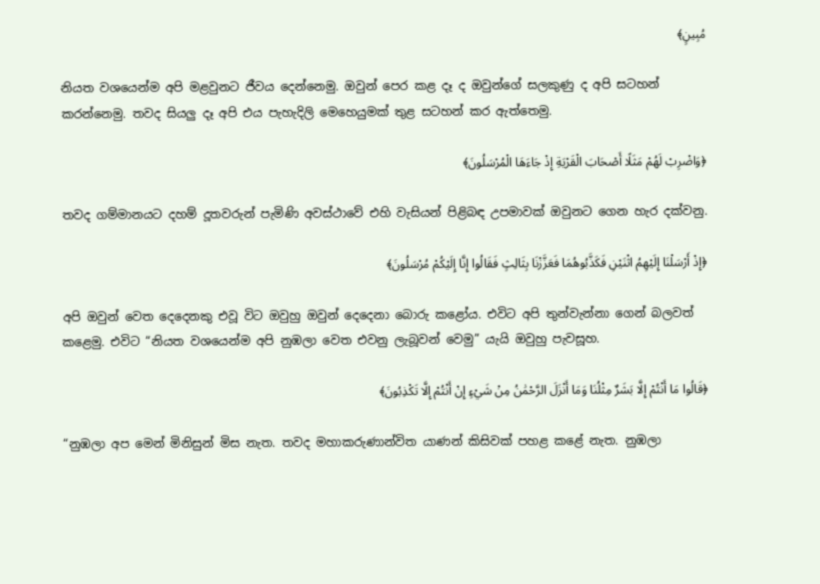مُبِينٍ﴾

නියත වශයෙන්ම අපි මළවුනට ජීවය දෙන්නෙමු. ඔවුන් පෙර කළ දෑ ද ඔවුන්ගේ සලකුණු ද අපි සටහන් කරන්නෙමු. තවද සියලු දෑ අපි එය පැහැදිලි මෙහෙයුමක් තුළ සටහන් කර ඇත්තෙමු.

﴿وَاضْرِبْ لَهُمْ مَثَلًا أَصْحَابَ الْقَرْيَةِ إِذْ جَاءَهَا الْمُرْسَلُونَ﴾

තවද ගම්මානයට දහම් දූතවරුන් පැමිණි අවස්ථාවේ එහි වැසියන් පිළිබඳ උපමාවක් ඔවුනට ගෙන හැර දක්වනු.

﴿إِذْ أَرْسَلْنَا إِلَيْهِمُ اثْنَيْنِ فَكَذَّبُوهُمَا فَعَزَّزْنَا بِثَالِثٍ فَقَالُوا إِنَّا إِلَيْكُمْ مُرْسَلُونَ﴾

අපි ඔවුන් වෙත දෙදෙනකු එවූ විට ඔවුහු ඔවුන් දෙදෙනා බොරු කළෝය. එවිට අපි තුන්වැන්නා ගෙන් බලවත් කළෙමු. එවිට “නියත වශයෙන්ම අපි නුඹලා වෙත එවනු ලැබූවන් වෙමු” යැයි ඔවුහු පැවසූහ.

﴿قَالُوا مَا أَنْتُمْ إِلَّا بَشَرٌ مِثْلُنَا وَمَا أَنْزَلَ الرَّحْمَٰنُ مِنْ شَيْءٍ إِنْ أَنْتُمْ إِلَّا تَكْذِبُونَ﴾

“නුඹලා අප මෙන් මිනිසුන් මිස නැත. තවද මහාකරුණාන්විත යාණන් කිසිවක් පහළ කළේ නැත. නුඹලා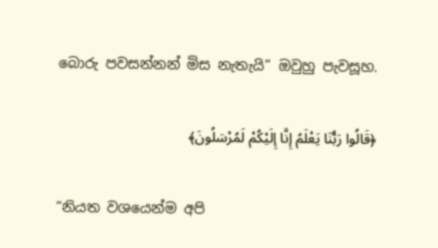බොරු පවසන්නන් මිස නැතැයි” ඔවුහු පැවසූහ.

﴿قَالُوا رَبُّنَا يَعْلَمُ إِنَّا إِلَيْكُمْ لَمُرْسَلُونَ﴾

“නියත වශයෙන්ම අපි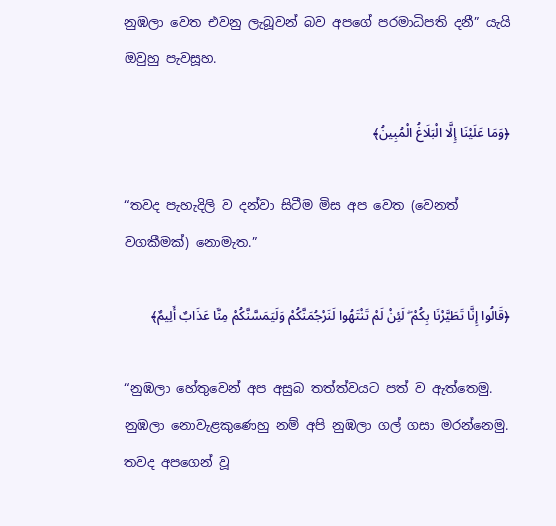නුඹලා වෙත එවනු ලැබූවන් බව අපගේ පරමාධිපති දනී” යැයි ඔවුහු පැවසූහ.

﴿وَمَا عَلَيْنَا إِلَّا الْبَلَاغُ الْمُبِينُ﴾

“තවද පැහැදිලි ව දන්වා සිටීම මිස අප වෙත (වෙනත් වගකීමක්) නොමැත.”

﴿قَالُوا إِنَّا تَطَيَّرْنَا بِكُمْ ۖ لَئِنْ لَمْ تَنْتَهُوا لَنَرْجُمَنَّكُمْ وَلَيَمَسَّنَّكُمْ مِنَّا عَذَابٌ أَلِيمٌ﴾

“නුඹලා හේතුවෙන් අප අසුබ තත්ත්වයට පත් ව ඇත්තෙමු. නුඹලා නොවැළකුණෙහු නම් අපි නුඹලා ගල් ගසා මරන්නෙමු. තවද අපගෙන් වූ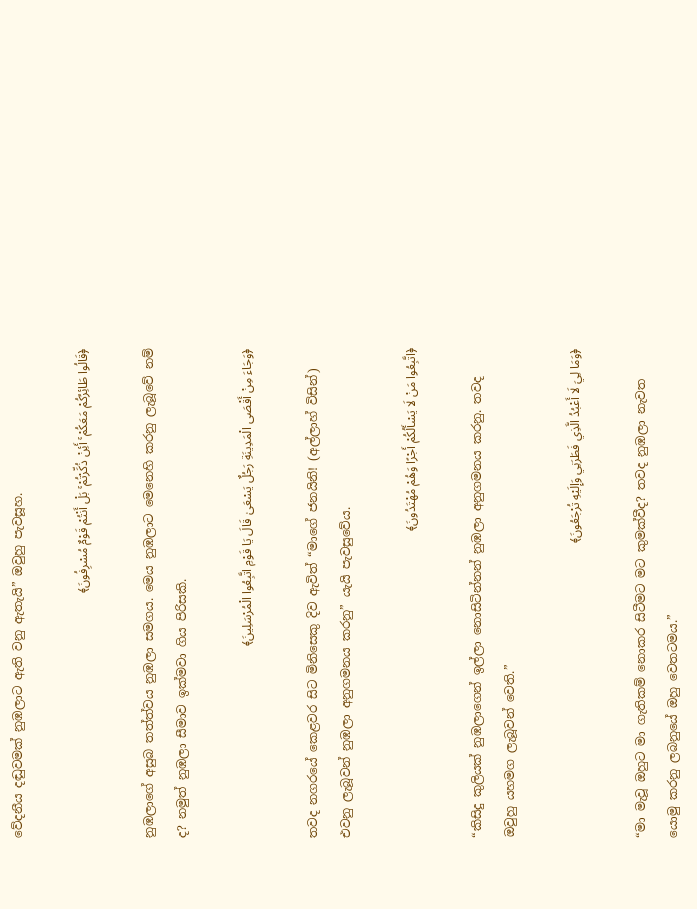වේදනීය දඬුවමක් නුඹලාට ඇති වනු ඇතැයි” ඔවුහු පැවසූහ.

﴿قَالُوا طَائِرُكُمْ مَعَكُمْ ۚ أَئِنْ ذُكِّرْتُمْ ۚ بَلْ أَنْتُمْ قَوْمٌ مُسْرِفُونَ﴾

නුඹලාගේ අසුබ තත්ත්වය නුඹලා සමගය. මෙය නුඹලාට මෙනෙහි කරනු ලැබූවේ නම් ද? නමුත් නුඹලා සීමාව ඉක්මවා ගිය පිරිසකි.

﴿وَجَاءَ مِنْ أَقْصَى الْمَدِينَةِ رَجُلٌ يَسْعَىٰ قَالَ يَا قَوْمِ اتَّبِعُوا الْمُرْسَلِينَ﴾

තවද නගරයේ කෙළවර සිට මිනිසෙකු දිව ඇවිත් “මාගේ ජනයිනි! (අල්ලාහ් විසින්) එවනු ලැබූවන් නුඹලා අනුගමනය කරනු” යැයි පැවසුවේය.

﴿اتَّبِعُوا مَنْ لَا يَسْأَلُكُمْ أَجْرًا وَهُمْ مُهْتَدُونَ﴾

“කිසිදු කුලියක් නුඹලාගෙන් ඉල්ලා නොසිටින්නන් නුඹලා අනුගමනය කරනු. තවද ඔවුහු යහමග ලැබූවන් වෙති.”

﴿وَمَا لِيَ لَا أَعْبُدُ الَّذِي فَطَرَنِي وَإِلَيْهِ تُرْجَعُونَ﴾

“මා මැවූ ඔහුට මා ගැතිකම් නොකර සිටීමට මට කුමක්වීද? තවද නුඹලා නැවත යොමු කරනු ලබනුයේ ඔහු වෙතටමය.”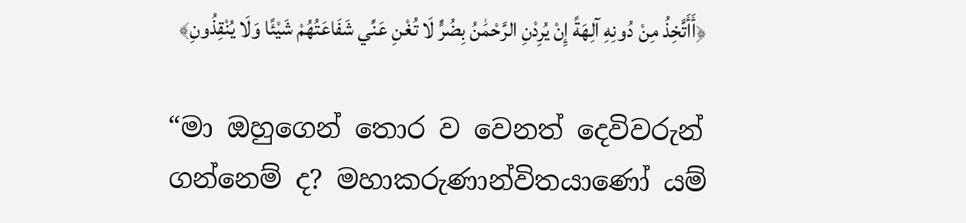﴿أَأَتَّخِذُ مِنْ دُونِهِ آلِهَةً إِنْ يُرِدْنِ الرَّحْمَٰنُ بِضُرٍّ لَا تُغْنِ عَنِّي شَفَاعَتُهُمْ شَيْئًا وَلَا يُنْقِذُونِ﴾

“මා ඔහුගෙන් තොර ව වෙනත් දෙවිවරුන් ගන්නෙම් ද? මහාකරුණාන්විතයාණෝ යම්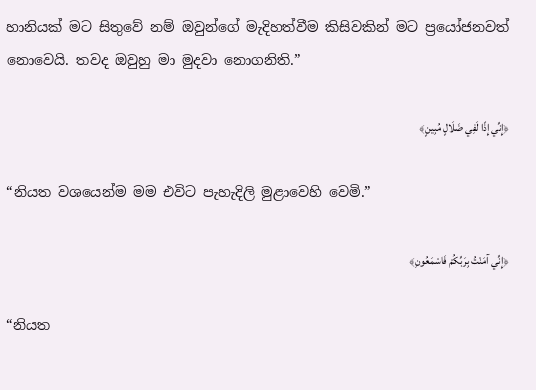හානියක් මට සිතුවේ නම් ඔවුන්ගේ මැදිහත්වීම කිසිවකින් මට ප්‍රයෝජනවත් නොවෙයි. තවද ඔවුහු මා මුදවා නොගනිති.”

﴿إِنِّي إِذًا لَفِي ضَلَالٍ مُبِينٍ﴾

“නියත වශයෙන්ම මම එවිට පැහැදිලි මුළාවෙහි වෙමි.”

﴿إِنِّي آمَنْتُ بِرَبِّكُمْ فَاسْمَعُونِ﴾

“නියත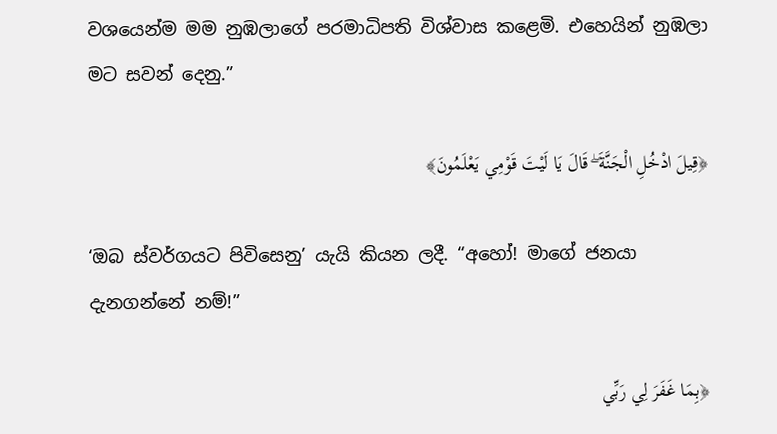වශයෙන්ම මම නුඹලාගේ පරමාධිපති විශ්වාස කළෙමි. එහෙයින් නුඹලා මට සවන් දෙනු.”

﴿قِيلَ ادْخُلِ الْجَنَّةَ ۖ قَالَ يَا لَيْتَ قَوْمِي يَعْلَمُونَ﴾

‘ඔබ ස්වර්ගයට පිවිසෙනු’ යැයි කියන ලදී. “අහෝ! මාගේ ජනයා දැනගන්නේ නම්!”

﴿بِمَا غَفَرَ لِي رَبِّي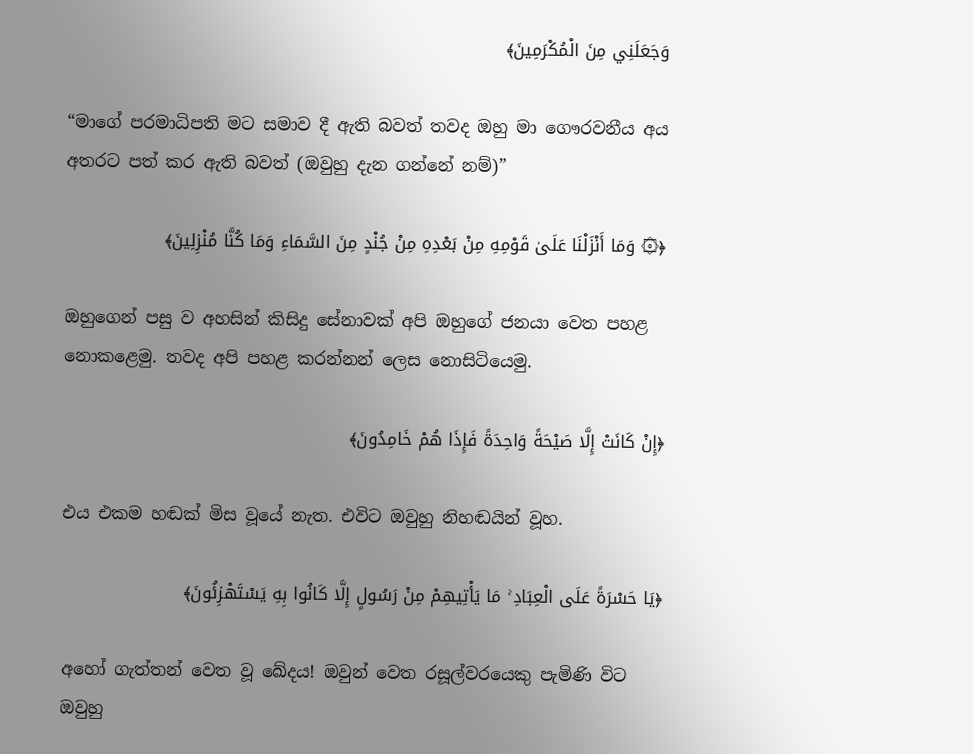وَجَعَلَنِي مِنَ الْمُكْرَمِينَ﴾

“මාගේ පරමාධිපති මට සමාව දී ඇති බවත් තවද ඔහු මා ගෞරවනීය අය අතරට පත් කර ඇති බවත් (ඔවුහු දැන ගන්නේ නම්)”

﴿۞ وَمَا أَنْزَلْنَا عَلَىٰ قَوْمِهِ مِنْ بَعْدِهِ مِنْ جُنْدٍ مِنَ السَّمَاءِ وَمَا كُنَّا مُنْزِلِينَ﴾

ඔහුගෙන් පසු ව අහසින් කිසිදු සේනාවක් අපි ඔහුගේ ජනයා වෙත පහළ නොකළෙමු. තවද අපි පහළ කරන්නන් ලෙස නොසිටියෙමු.

﴿إِنْ كَانَتْ إِلَّا صَيْحَةً وَاحِدَةً فَإِذَا هُمْ خَامِدُونَ﴾

එය එකම හඬක් මිස වූයේ නැත. එවිට ඔවුහු නිහඬයින් වූහ.

﴿يَا حَسْرَةً عَلَى الْعِبَادِ ۚ مَا يَأْتِيهِمْ مِنْ رَسُولٍ إِلَّا كَانُوا بِهِ يَسْتَهْزِئُونَ﴾

අහෝ ගැත්තන් වෙත වූ ඛේදය! ඔවුන් වෙත රසූල්වරයෙකු පැමිණි විට ඔවුහු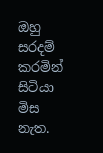ඔහු සරදම් කරමින් සිටියා මිස නැත.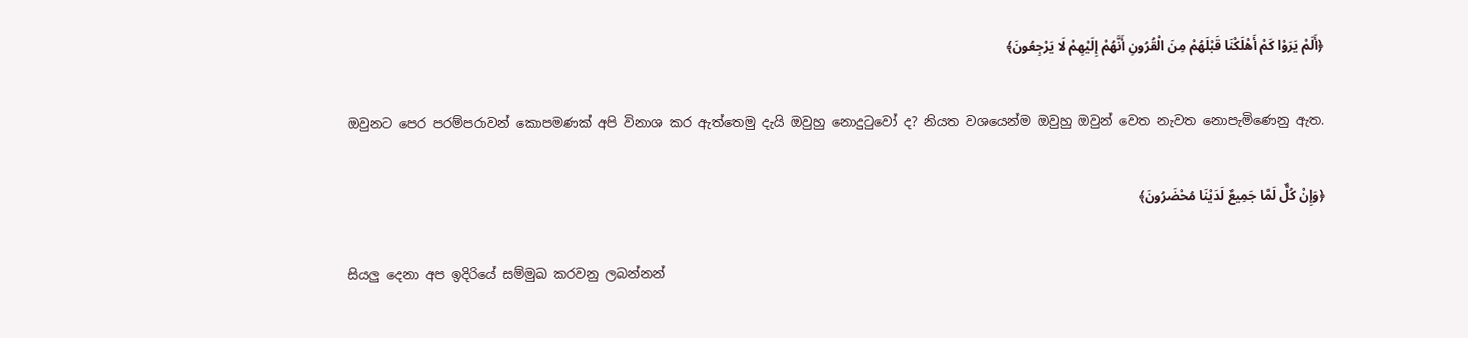﴿أَلَمْ يَرَوْا كَمْ أَهْلَكْنَا قَبْلَهُمْ مِنَ الْقُرُونِ أَنَّهُمْ إِلَيْهِمْ لَا يَرْجِعُونَ﴾

ඔවුනට පෙර පරම්පරාවන් කොපමණක් අපි විනාශ කර ඇත්තෙමු දැයි ඔවුහු නොදුටුවෝ ද? නියත වශයෙන්ම ඔවුහු ඔවුන් වෙත නැවත නොපැමිණෙනු ඇත.

﴿وَإِنْ كُلٌّ لَمَّا جَمِيعٌ لَدَيْنَا مُحْضَرُونَ﴾

සියලු දෙනා අප ඉදිරියේ සම්මුඛ කරවනු ලබන්නන්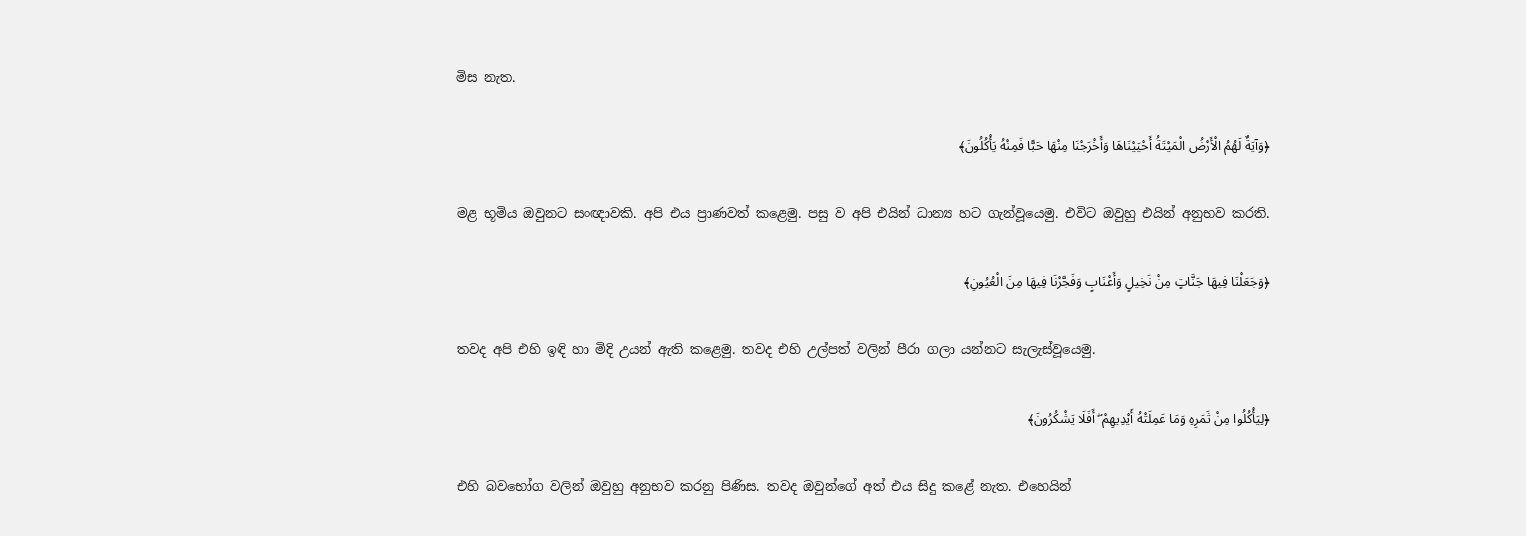මිස නැත.

﴿وَآيَةٌ لَهُمُ الْأَرْضُ الْمَيْتَةُ أَحْيَيْنَاهَا وَأَخْرَجْنَا مِنْهَا حَبًّا فَمِنْهُ يَأْكُلُونَ﴾

මළ භූමිය ඔවුනට සංඥාවකි. අපි එය ප්‍රාණවත් කළෙමු. පසු ව අපි එයින් ධාන්‍ය හට ගැන්වූයෙමු. එවිට ඔවුහු එයින් අනුභව කරති.

﴿وَجَعَلْنَا فِيهَا جَنَّاتٍ مِنْ نَخِيلٍ وَأَعْنَابٍ وَفَجَّرْنَا فِيهَا مِنَ الْعُيُونِ﴾

තවද අපි එහි ඉඳි හා මිදි උයන් ඇති කළෙමු. තවද එහි උල්පත් වලින් පීරා ගලා යන්නට සැලැස්වූයෙමු.

﴿لِيَأْكُلُوا مِنْ ثَمَرِهِ وَمَا عَمِلَتْهُ أَيْدِيهِمْ ۖ أَفَلَا يَشْكُرُونَ﴾

එහි බවභෝග වලින් ඔවුහු අනුභව කරනු පිණිස. තවද ඔවුන්ගේ අත් එය සිදු කළේ නැත. එහෙයින්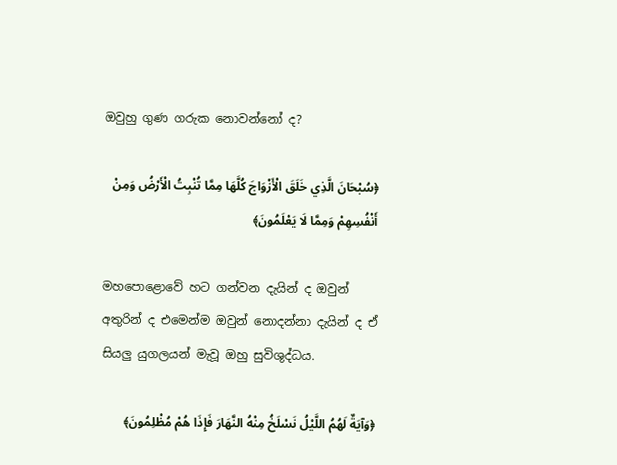ඔවුහු ගුණ ගරුක නොවන්නෝ ද?

﴿سُبْحَانَ الَّذِي خَلَقَ الْأَزْوَاجَ كُلَّهَا مِمَّا تُنْبِتُ الْأَرْضُ وَمِنْ أَنْفُسِهِمْ وَمِمَّا لَا يَعْلَمُونَ﴾

මහපොළොවේ හට ගන්වන දැයින් ද ඔවුන් අතුරින් ද එමෙන්ම ඔවුන් නොදන්නා දැයින් ද ඒ සියලු යුගලයන් මැවූ ඔහු සුවිශුද්ධය.

﴿وَآيَةٌ لَهُمُ اللَّيْلُ نَسْلَخُ مِنْهُ النَّهَارَ فَإِذَا هُمْ مُظْلِمُونَ﴾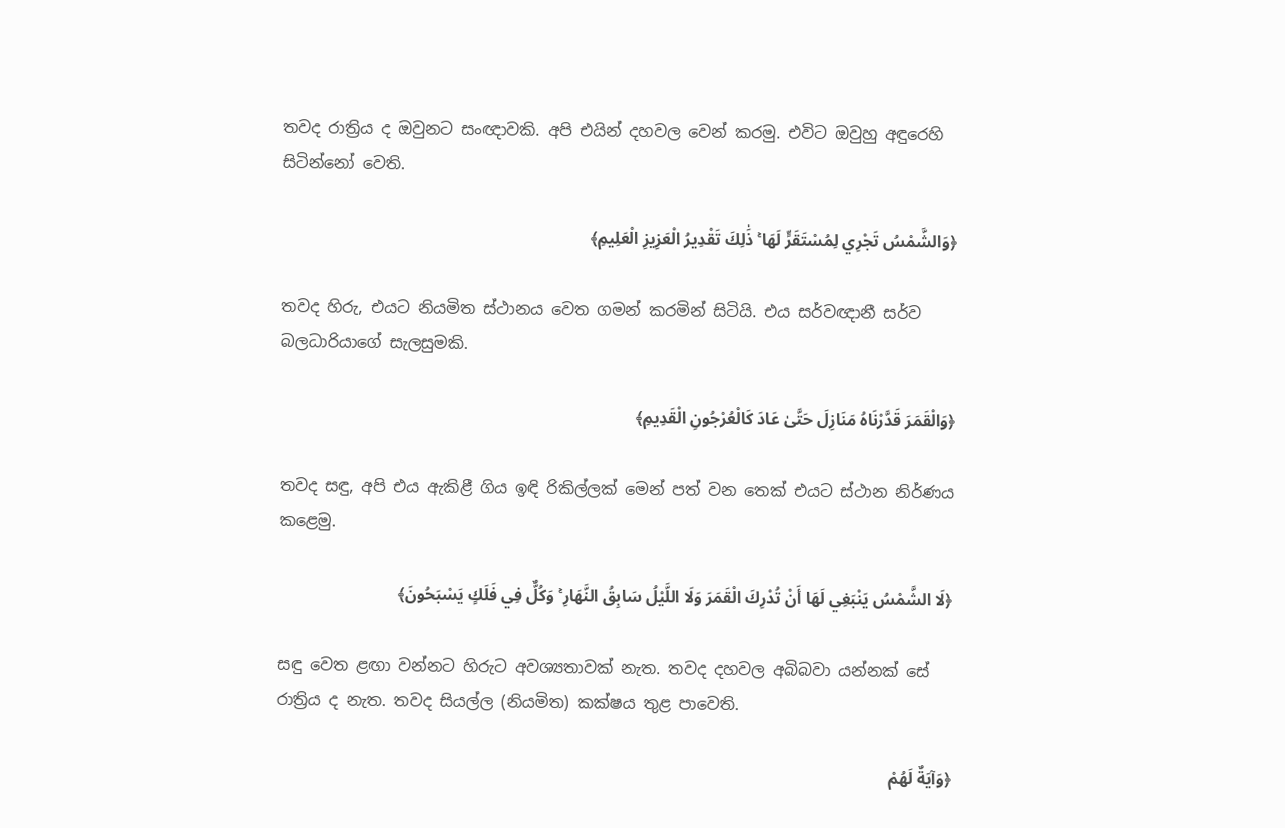තවද රාත්‍රිය ද ඔවුනට සංඥාවකි. අපි එයින් දහවල වෙන් කරමු. එවිට ඔවුහු අඳුරෙහි සිටින්නෝ වෙති.

﴿وَالشَّمْسُ تَجْرِي لِمُسْتَقَرٍّ لَهَا ۚ ذَٰلِكَ تَقْدِيرُ الْعَزِيزِ الْعَلِيمِ﴾

තවද හිරු, එයට නියමිත ස්ථානය වෙත ගමන් කරමින් සිටියි. එය සර්වඥානී සර්ව බලධාරියාගේ සැලසුමකි.

﴿وَالْقَمَرَ قَدَّرْنَاهُ مَنَازِلَ حَتَّىٰ عَادَ كَالْعُرْجُونِ الْقَدِيمِ﴾

තවද සඳු, අපි එය ඇකිළී ගිය ඉඳි රිකිල්ලක් මෙන් පත් වන තෙක් එයට ස්ථාන නිර්ණය කළෙමු.

﴿لَا الشَّمْسُ يَنْبَغِي لَهَا أَنْ تُدْرِكَ الْقَمَرَ وَلَا اللَّيْلُ سَابِقُ النَّهَارِ ۚ وَكُلٌّ فِي فَلَكٍ يَسْبَحُونَ﴾

සඳු වෙත ළඟා වන්නට හිරුට අවශ්‍යතාවක් නැත. තවද දහවල අබිබවා යන්නක් සේ රාත්‍රිය ද නැත. තවද සියල්ල (නියමිත) කක්ෂය තුළ පාවෙති.

﴿وَآيَةٌ لَهُمْ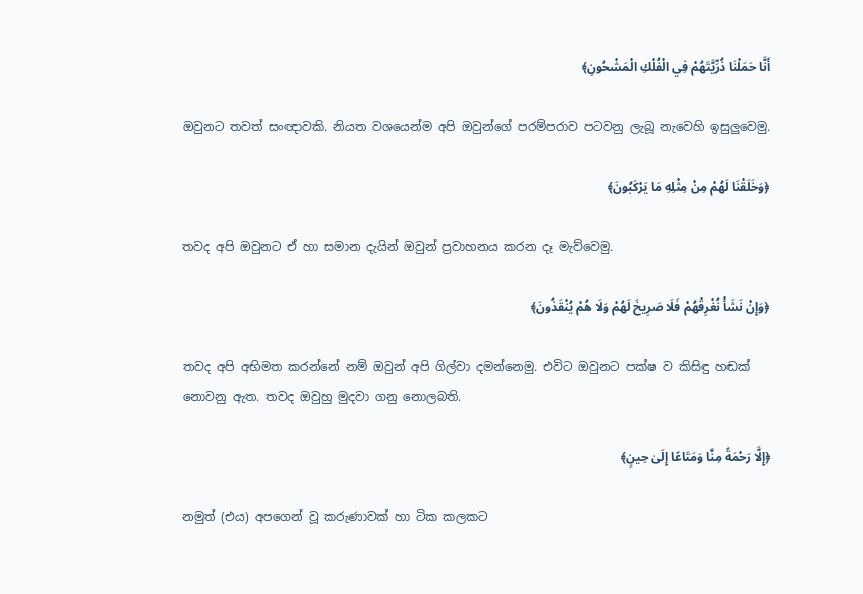أَنَّا حَمَلْنَا ذُرِّيَّتَهُمْ فِي الْفُلْكِ الْمَشْحُونِ﴾

ඔවුනට තවත් සංඥාවකි. නියත වශයෙන්ම අපි ඔවුන්ගේ පරම්පරාව පටවනු ලැබූ නැවෙහි ඉසුලුවෙමු.

﴿وَخَلَقْنَا لَهُمْ مِنْ مِثْلِهِ مَا يَرْكَبُونَ﴾

තවද අපි ඔවුනට ඒ හා සමාන දැයින් ඔවුන් ප්‍රවාහනය කරන දෑ මැව්වෙමු.

﴿وَإِنْ نَشَأْ نُغْرِقْهُمْ فَلَا صَرِيخَ لَهُمْ وَلَا هُمْ يُنْقَذُونَ﴾

තවද අපි අභිමත කරන්නේ නම් ඔවුන් අපි ගිල්වා දමන්නෙමු. එවිට ඔවුනට පක්ෂ ව කිසිඳු හඬක් නොවනු ඇත. තවද ඔවුහු මුදවා ගනු නොලබති.

﴿إِلَّا رَحْمَةً مِنَّا وَمَتَاعًا إِلَىٰ حِينٍ﴾

නමුත් (එය) අපගෙන් වූ කරුණාවක් හා ටික කලකට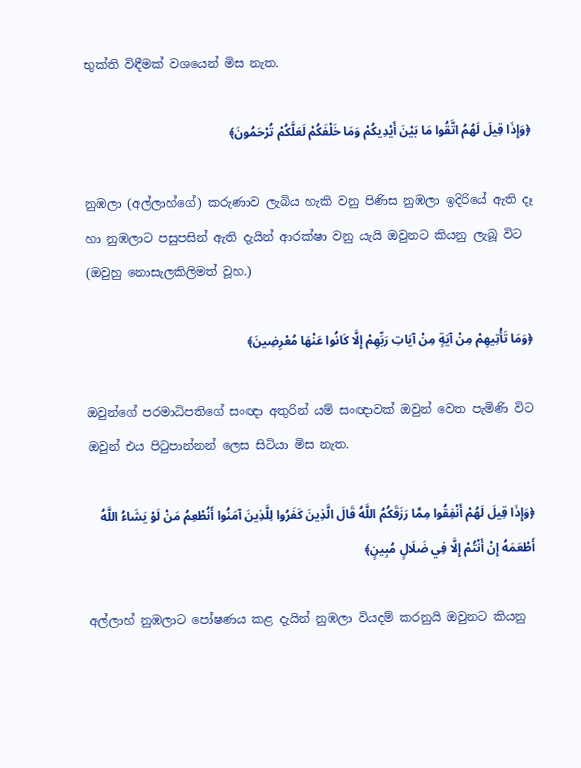භුක්ති විඳීමක් වශයෙන් මිස නැත.

﴿وَإِذَا قِيلَ لَهُمُ اتَّقُوا مَا بَيْنَ أَيْدِيكُمْ وَمَا خَلْفَكُمْ لَعَلَّكُمْ تُرْحَمُونَ﴾

නුඹලා (අල්ලාහ්ගේ) කරුණාව ලැබිය හැකි වනු පිණිස නුඹලා ඉදිරියේ ඇති දෑ හා නුඹලාට පසුපසින් ඇති දැයින් ආරක්ෂා වනු යැයි ඔවුනට කියනු ලැබූ විට (ඔවුහු නොසැලකිලිමත් වූහ.)

﴿وَمَا تَأْتِيهِمْ مِنْ آيَةٍ مِنْ آيَاتِ رَبِّهِمْ إِلَّا كَانُوا عَنْهَا مُعْرِضِينَ﴾

ඔවුන්ගේ පරමාධිපතිගේ සංඥා අතුරින් යම් සංඥාවක් ඔවුන් වෙත පැමිණි විට ඔවුන් එය පිටුපාන්නන් ලෙස සිටියා මිස නැත.

﴿وَإِذَا قِيلَ لَهُمْ أَنْفِقُوا مِمَّا رَزَقَكُمُ اللَّهُ قَالَ الَّذِينَ كَفَرُوا لِلَّذِينَ آمَنُوا أَنُطْعِمُ مَنْ لَوْ يَشَاءُ اللَّهُ أَطْعَمَهُ إِنْ أَنْتُمْ إِلَّا فِي ضَلَالٍ مُبِينٍ﴾

අල්ලාහ් නුඹලාට පෝෂණය කළ දැයින් නුඹලා වියදම් කරනුයි ඔවුනට කියනු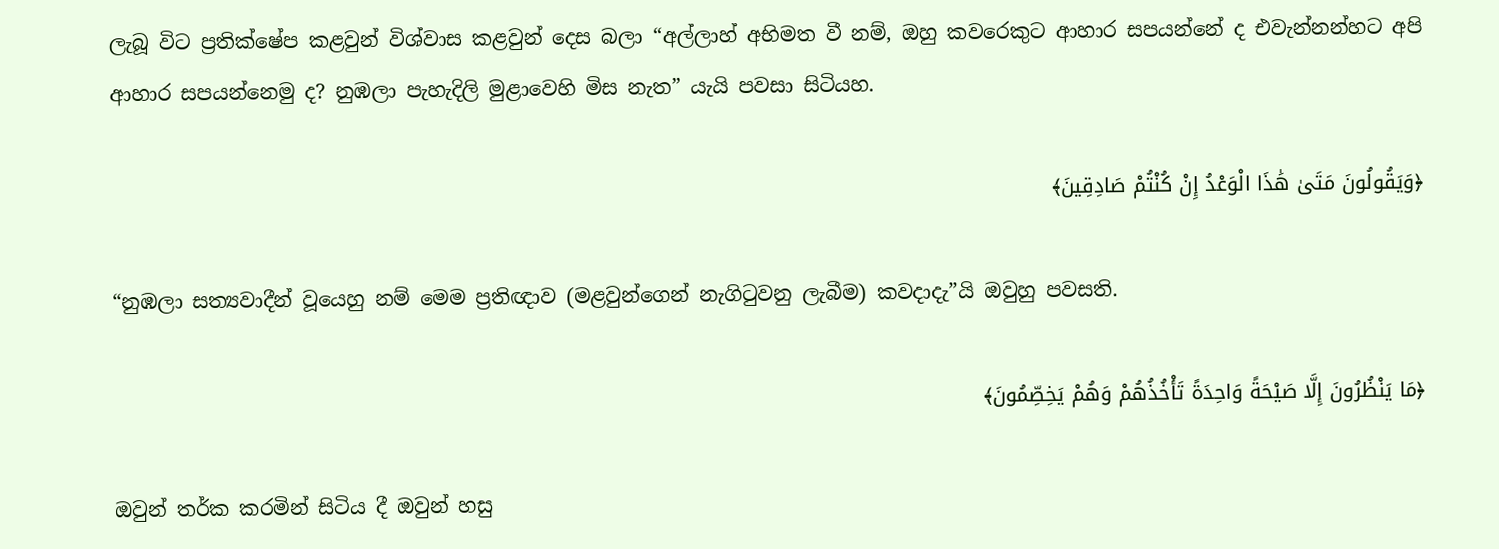ලැබූ විට ප්‍රතික්ෂේප කළවුන් විශ්වාස කළවුන් දෙස බලා “අල්ලාහ් අභිමත වී නම්, ඔහු කවරෙකුට ආහාර සපයන්නේ ද එවැන්නන්හට අපි ආහාර සපයන්නෙමු ද? නුඹලා පැහැදිලි මුළාවෙහි මිස නැත” යැයි පවසා සිටියහ.

﴿وَيَقُولُونَ مَتَىٰ هَٰذَا الْوَعْدُ إِنْ كُنْتُمْ صَادِقِينَ﴾

“නුඹලා සත්‍යවාදීන් වූයෙහු නම් මෙම ප්‍රතිඥාව (මළවුන්ගෙන් නැගිටුවනු ලැබීම) කවදාදැ”යි ඔවුහු පවසති.

﴿مَا يَنْظُرُونَ إِلَّا صَيْحَةً وَاحِدَةً تَأْخُذُهُمْ وَهُمْ يَخِصِّمُونَ﴾

ඔවුන් තර්ක කරමින් සිටිය දී ඔවුන් හසු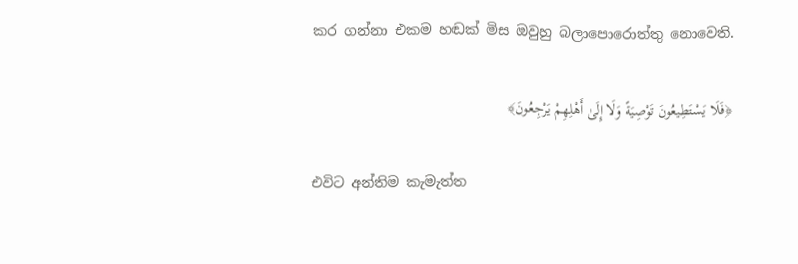කර ගන්නා එකම හඬක් මිස ඔවුහු බලාපොරොත්තු නොවෙති.

﴿فَلَا يَسْتَطِيعُونَ تَوْصِيَةً وَلَا إِلَىٰ أَهْلِهِمْ يَرْجِعُونَ﴾

එවිට අන්තිම කැමැත්ත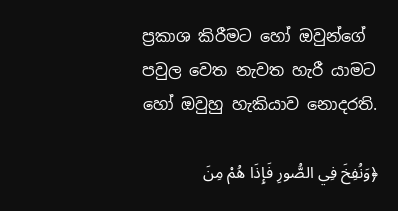ප්‍රකාශ කිරීමට හෝ ඔවුන්ගේ පවුල වෙත නැවත හැරී යාමට හෝ ඔවුහු හැකියාව නොදරති.

﴿وَنُفِخَ فِي الصُّورِ فَإِذَا هُمْ مِنَ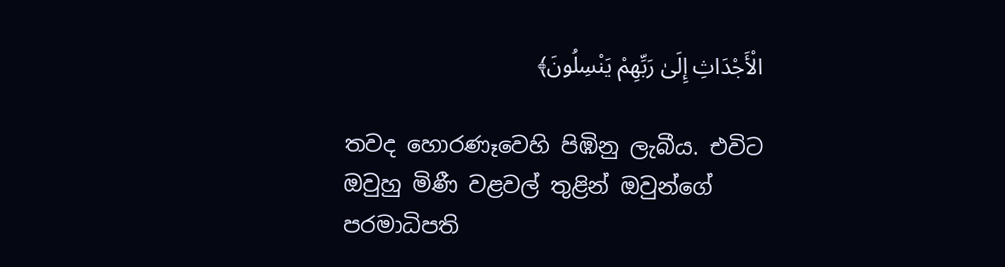الْأَجْدَاثِ إِلَىٰ رَبِّهِمْ يَنْسِلُونَ﴾

තවද හොරණෑවෙහි පිඹිනු ලැබීය. එවිට ඔවුහු මිණී වළවල් තුළින් ඔවුන්ගේ පරමාධිපති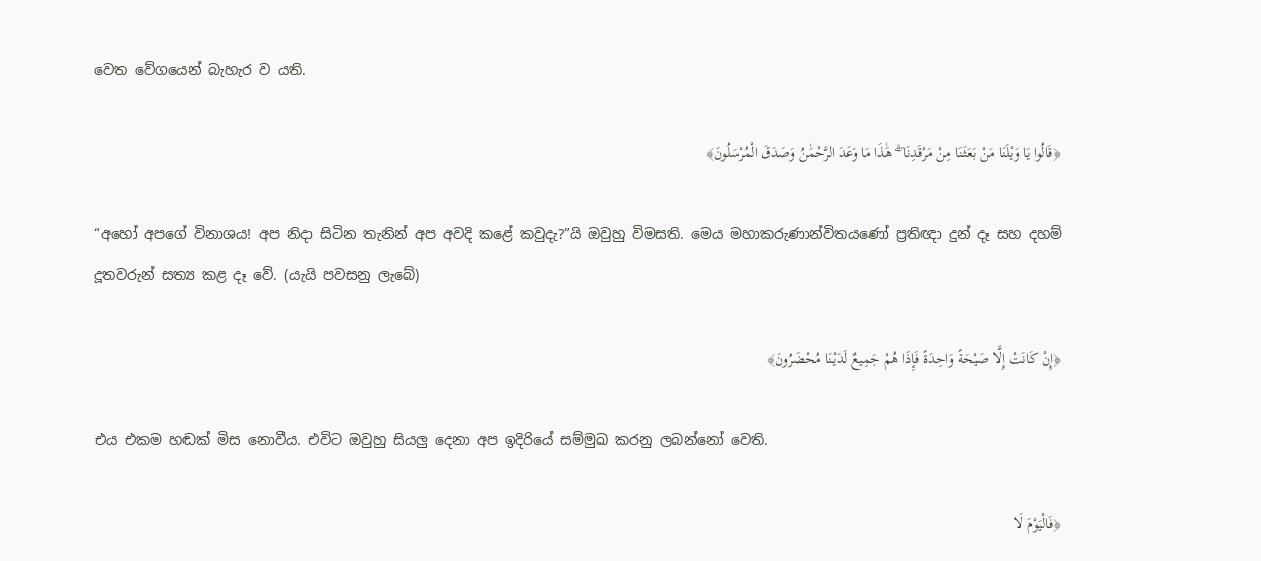වෙත වේගයෙන් බැහැර ව යති.

﴿قَالُوا يَا وَيْلَنَا مَنْ بَعَثَنَا مِنْ مَرْقَدِنَا ۜ ۗ هَٰذَا مَا وَعَدَ الرَّحْمَٰنُ وَصَدَقَ الْمُرْسَلُونَ﴾

“අහෝ අපගේ විනාශය! අප නිදා සිටින තැනින් අප අවදි කළේ කවුදැ?”යි ඔවුහු විමසති. මෙය මහාකරුණාන්විතයණෝ ප්‍රතිඥා දුන් දෑ සහ දහම් දූතවරුන් සත්‍ය කළ දෑ වේ. (යැයි පවසනු ලැබේ)

﴿إِنْ كَانَتْ إِلَّا صَيْحَةً وَاحِدَةً فَإِذَا هُمْ جَمِيعٌ لَدَيْنَا مُحْضَرُونَ﴾

එය එකම හඬක් මිස නොවීය. එවිට ඔවුහු සියලු දෙනා අප ඉදිරියේ සම්මුඛ කරනු ලබන්නෝ වෙති.

﴿فَالْيَوْمَ لَا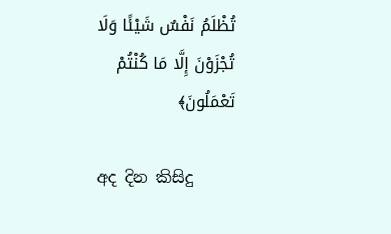تُظْلَمُ نَفْسٌ شَيْئًا وَلَا تُجْزَوْنَ إِلَّا مَا كُنْتُمْ تَعْمَلُونَ﴾

අද දින කිසිදු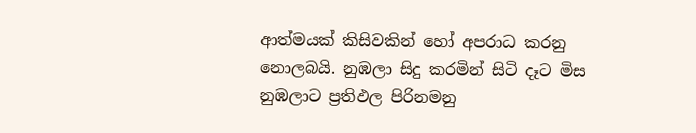ආත්මයක් කිසිවකින් හෝ අපරාධ කරනු නොලබයි. නුඹලා සිදු කරමින් සිටි දෑට මිස නුඹලාට ප්‍රතිඵල පිරිනමනු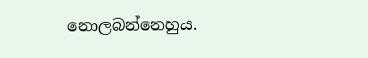නොලබන්නෙහුය.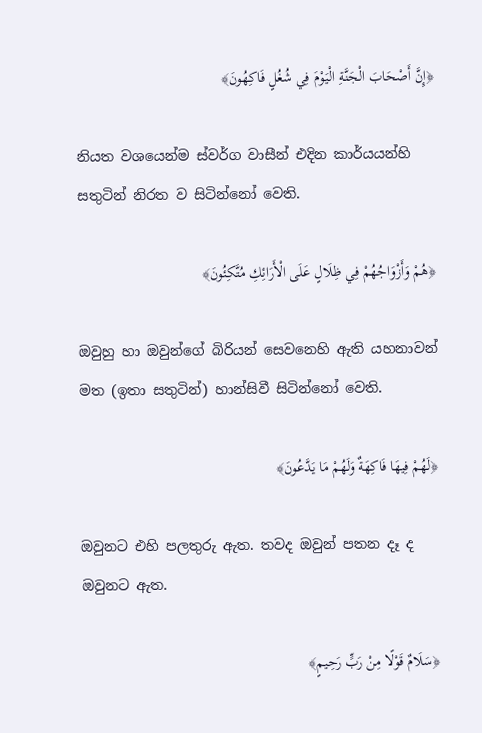﴿إِنَّ أَصْحَابَ الْجَنَّةِ الْيَوْمَ فِي شُغُلٍ فَاكِهُونَ﴾

නියත වශයෙන්ම ස්වර්ග වාසීන් එදින කාර්යයන්හි සතුටින් නිරත ව සිටින්නෝ වෙති.

﴿هُمْ وَأَزْوَاجُهُمْ فِي ظِلَالٍ عَلَى الْأَرَائِكِ مُتَّكِئُونَ﴾

ඔවුහු හා ඔවුන්ගේ බිරියන් සෙවනෙහි ඇති යහනාවන් මත (ඉතා සතුටින්) හාන්සිවී සිටින්නෝ වෙති.

﴿لَهُمْ فِيهَا فَاكِهَةٌ وَلَهُمْ مَا يَدَّعُونَ﴾

ඔවුනට එහි පලතුරු ඇත. තවද ඔවුන් පතන දෑ ද ඔවුනට ඇත.

﴿سَلَامٌ قَوْلًا مِنْ رَبٍّ رَحِيمٍ﴾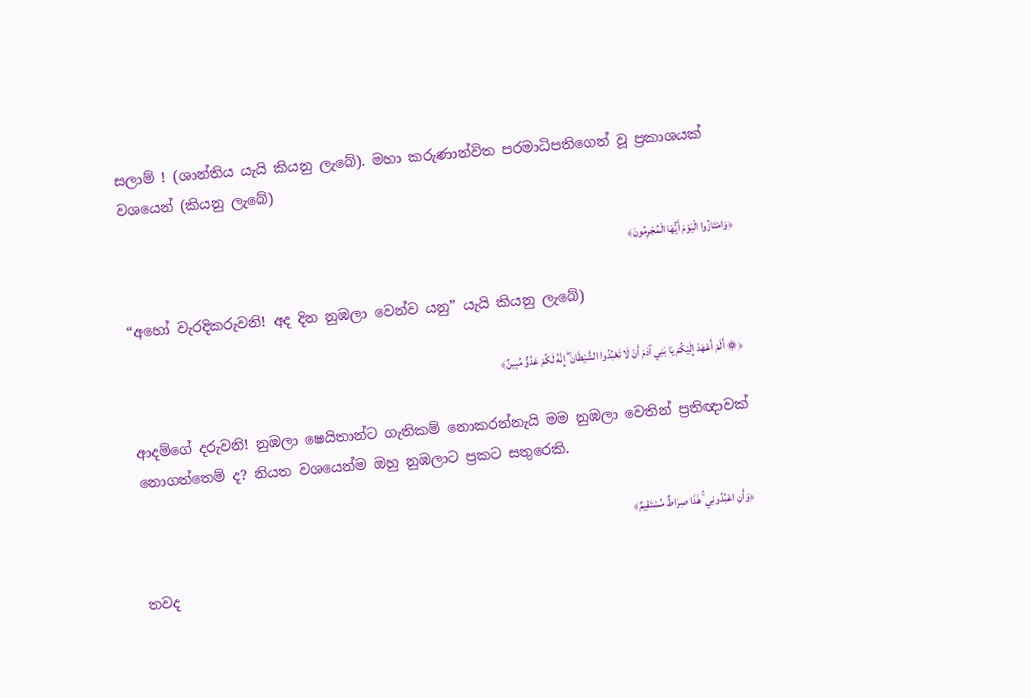සලාම් ! (ශාන්තිය යැයි කියනු ලැබේ). මහා කරුණාන්විත පරමාධිපතිගෙන් වූ ප්‍රකාශයක් වශයෙන් (කියනු ලැබේ)

﴿وَامْتَازُوا الْيَوْمَ أَيُّهَا الْمُجْرِمُونَ﴾

“අහෝ වැරදිකරුවනි! අද දින නුඹලා වෙන්ව යනු” යැයි කියනු ලැබේ)

﴿۞ أَلَمْ أَعْهَدْ إِلَيْكُمْ يَا بَنِي آدَمَ أَنْ لَا تَعْبُدُوا الشَّيْطَانَ ۖ إِنَّهُ لَكُمْ عَدُوٌّ مُبِينٌ﴾

ආදම්ගේ දරුවනි! නුඹලා ෂෙයිතාන්ට ගැතිකම් නොකරන්නැයි මම නුඹලා වෙතින් ප්‍රතිඥාවක් නොගත්තෙම් ද? නියත වශයෙන්ම ඔහු නුඹලාට ප්‍රකට සතුරෙකි.

﴿وَأَنِ اعْبُدُونِي ۚ هَٰذَا صِرَاطٌ مُسْتَقِيمٌ﴾

තවද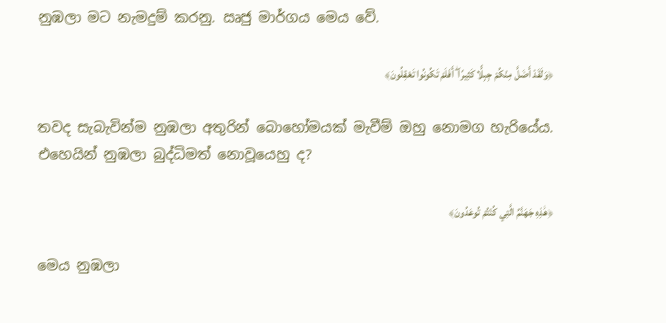නුඹලා මට නැමදුම් කරනු. ඍජු මාර්ගය මෙය වේ.

﴿وَلَقَدْ أَضَلَّ مِنْكُمْ جِبِلًّا كَثِيرًا ۖ أَفَلَمْ تَكُونُوا تَعْقِلُونَ﴾

තවද සැබැවින්ම නුඹලා අතුරින් බොහෝමයක් මැවීම් ඔහු නොමග හැරියේය. එහෙයින් නුඹලා බුද්ධිමත් නොවූයෙහු ද?

﴿هَٰذِهِ جَهَنَّمُ الَّتِي كُنْتُمْ تُوعَدُونَ﴾

මෙය නුඹලා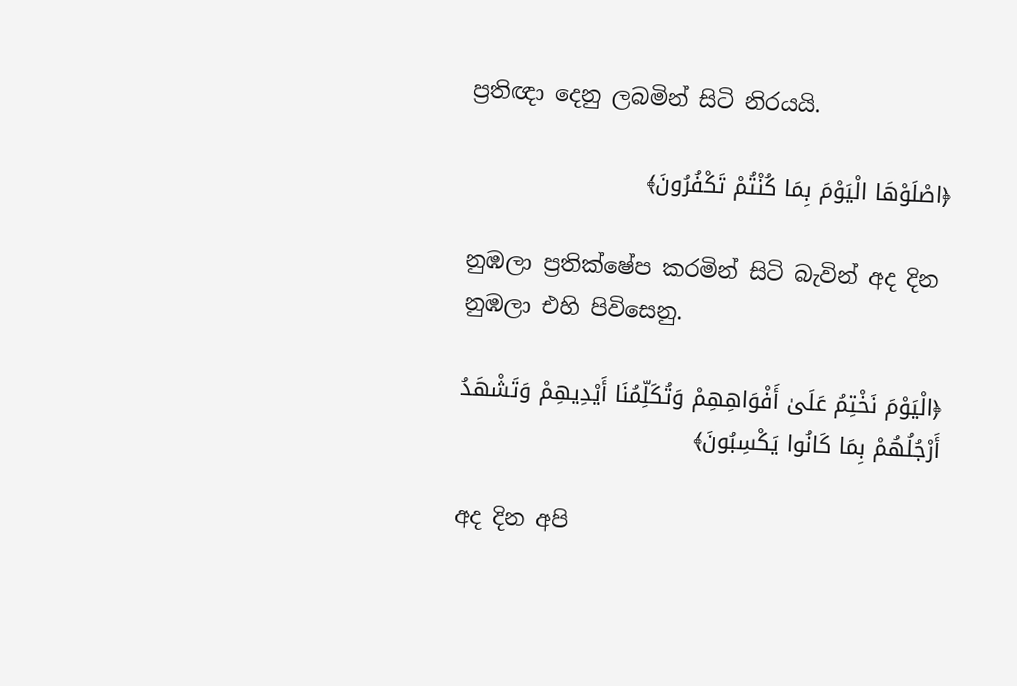ප්‍රතිඥා දෙනු ලබමින් සිටි නිරයයි.

﴿اصْلَوْهَا الْيَوْمَ بِمَا كُنْتُمْ تَكْفُرُونَ﴾

නුඹලා ප්‍රතික්ෂේප කරමින් සිටි බැවින් අද දින නුඹලා එහි පිවිසෙනු.

﴿الْيَوْمَ نَخْتِمُ عَلَىٰ أَفْوَاهِهِمْ وَتُكَلِّمُنَا أَيْدِيهِمْ وَتَشْهَدُ أَرْجُلُهُمْ بِمَا كَانُوا يَكْسِبُونَ﴾

අද දින අපි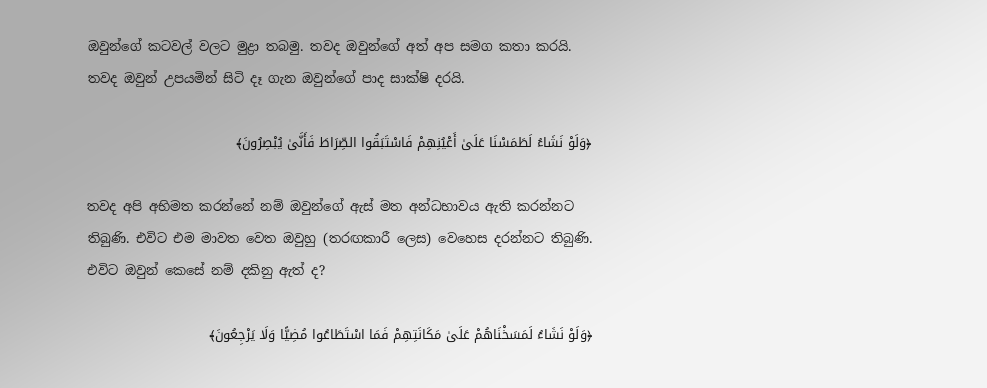ඔවුන්ගේ කටවල් වලට මුද්‍රා තබමු. තවද ඔවුන්ගේ අත් අප සමග කතා කරයි. තවද ඔවුන් උපයමින් සිටි දෑ ගැන ඔවුන්ගේ පාද සාක්ෂි දරයි.

﴿وَلَوْ نَشَاءُ لَطَمَسْنَا عَلَىٰ أَعْيُنِهِمْ فَاسْتَبَقُوا الصِّرَاطَ فَأَنَّىٰ يُبْصِرُونَ﴾

තවද අපි අභිමත කරන්නේ නම් ඔවුන්ගේ ඇස් මත අන්ධභාවය ඇති කරන්නට තිබුණි. එවිට එම මාවත වෙත ඔවුහු (තරඟකාරී ලෙස) වෙහෙස දරන්නට තිබුණි. එවිට ඔවුන් කෙසේ නම් දකිනු ඇත් ද?

﴿وَلَوْ نَشَاءُ لَمَسَخْنَاهُمْ عَلَىٰ مَكَانَتِهِمْ فَمَا اسْتَطَاعُوا مُضِيًّا وَلَا يَرْجِعُونَ﴾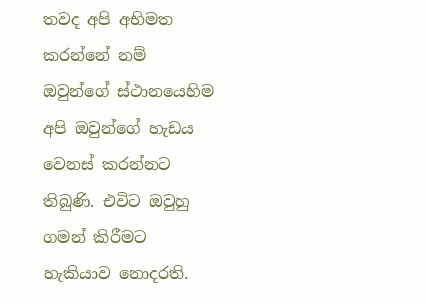තවද අපි අභිමත කරන්නේ නම් ඔවුන්ගේ ස්ථානයෙහිම අපි ඔවුන්ගේ හැඩය වෙනස් කරන්නට තිබුණි. එවිට ඔවුහු ගමන් කිරීමට හැකියාව නොදරති.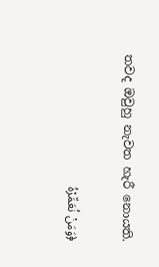තවද ඔවුහු නැවත හැරී නොයති.

﴿وَمَنْ نُعَمِّرْهُ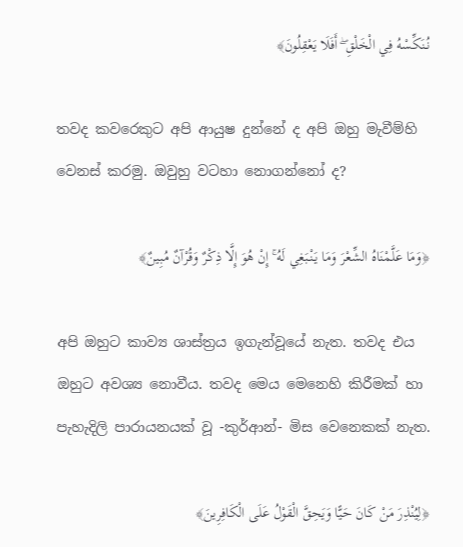نُنَكِّسْهُ فِي الْخَلْقِ ۖ أَفَلَا يَعْقِلُونَ﴾

තවද කවරෙකුට අපි ආයුෂ දුන්නේ ද අපි ඔහු මැවීම්හි වෙනස් කරමු. ඔවුහු වටහා නොගන්නෝ ද?

﴿وَمَا عَلَّمْنَاهُ الشِّعْرَ وَمَا يَنْبَغِي لَهُ ۚ إِنْ هُوَ إِلَّا ذِكْرٌ وَقُرْآنٌ مُبِينٌ﴾

අපි ඔහුට කාව්‍ය ශාස්ත්‍රය ඉගැන්වූයේ නැත. තවද එය ඔහුට අවශ්‍ය නොවීය. තවද මෙය මෙනෙහි කිරීමක් හා පැහැදිලි පාරායනයක් වූ -කුර්ආන්- මිස වෙනෙකක් නැත.

﴿لِيُنْذِرَ مَنْ كَانَ حَيًّا وَيَحِقَّ الْقَوْلُ عَلَى الْكَافِرِينَ﴾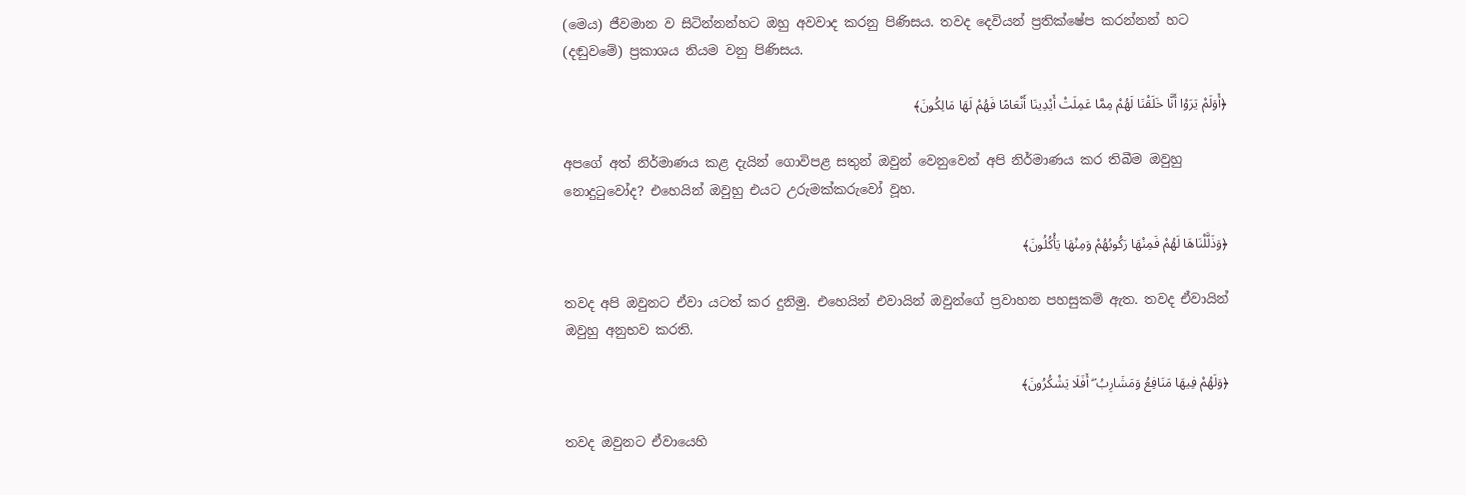(මෙය) ජීවමාන ව සිටින්නන්හට ඔහු අවවාද කරනු පිණිසය. තවද දෙවියන් ප්‍රතික්ෂේප කරන්නන් හට (දඬුවමේ) ප්‍රකාශය නියම වනු පිණිසය.

﴿أَوَلَمْ يَرَوْا أَنَّا خَلَقْنَا لَهُمْ مِمَّا عَمِلَتْ أَيْدِينَا أَنْعَامًا فَهُمْ لَهَا مَالِكُونَ﴾

අපගේ අත් නිර්මාණය කළ දැයින් ගොවිපළ සතුන් ඔවුන් වෙනුවෙන් අපි නිර්මාණය කර තිබීම ඔවුහු නොදුටුවෝද? එහෙයින් ඔවුහු එයට උරුමක්කරුවෝ වූහ.

﴿وَذَلَّلْنَاهَا لَهُمْ فَمِنْهَا رَكُوبُهُمْ وَمِنْهَا يَأْكُلُونَ﴾

තවද අපි ඔවුනට ඒවා යටත් කර දුනිමු. එහෙයින් එවායින් ඔවුන්ගේ ප්‍රවාහන පහසුකම් ඇත. තවද ඒවායින් ඔවුහු අනුභව කරති.

﴿وَلَهُمْ فِيهَا مَنَافِعُ وَمَشَارِبُ ۖ أَفَلَا يَشْكُرُونَ﴾

තවද ඔවුනට ඒවායෙහි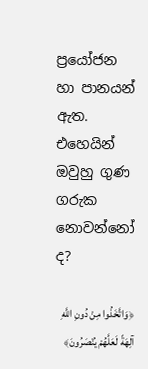ප්‍රයෝජන හා පානයන් ඇත. එහෙයින් ඔවුහු ගුණ ගරුක නොවන්නෝ ද?

﴿وَاتَّخَذُوا مِنْ دُونِ اللَّهِ آلِهَةً لَعَلَّهُمْ يُنْصَرُونَ﴾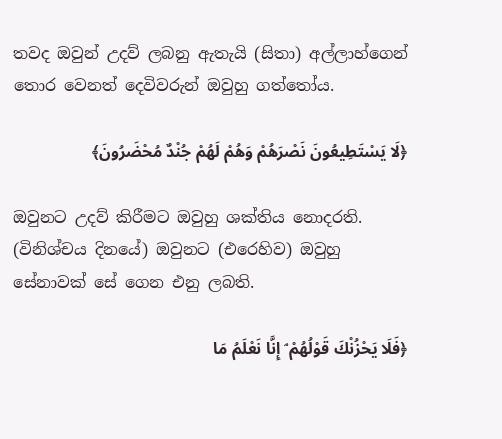තවද ඔවුන් උදව් ලබනු ඇතැයි (සිතා) අල්ලාහ්ගෙන් තොර වෙනත් දෙවිවරුන් ඔවුහු ගත්තෝය.

﴿لَا يَسْتَطِيعُونَ نَصْرَهُمْ وَهُمْ لَهُمْ جُنْدٌ مُحْضَرُونَ﴾

ඔවුනට උදව් කිරීමට ඔවුහු ශක්තිය නොදරති. (විනිශ්චය දිනයේ) ඔවුනට (එරෙහිව) ඔවුහු සේනාවක් සේ ගෙන එනු ලබති.

﴿فَلَا يَحْزُنْكَ قَوْلُهُمْ ۘ إِنَّا نَعْلَمُ مَا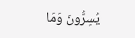يُسِرُّونَ وَمَا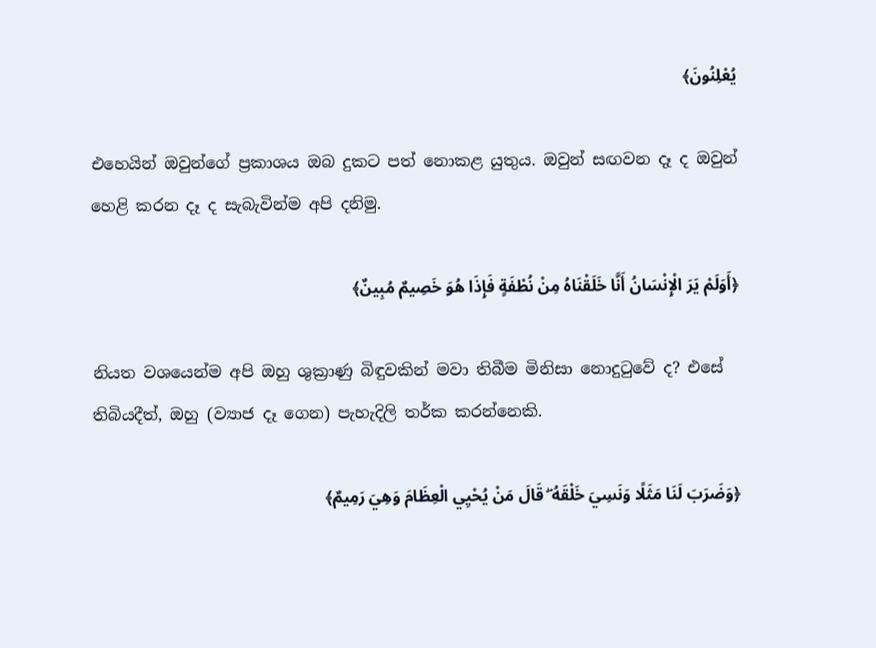يُعْلِنُونَ﴾

එහෙයින් ඔවුන්ගේ ප්‍රකාශය ඔබ දුකට පත් නොකළ යුතුය. ඔවුන් සඟවන දෑ ද ඔවුන් හෙළි කරන දෑ ද සැබැවින්ම අපි දනිමු.

﴿أَوَلَمْ يَرَ الْإِنْسَانُ أَنَّا خَلَقْنَاهُ مِنْ نُطْفَةٍ فَإِذَا هُوَ خَصِيمٌ مُبِينٌ﴾

නියත වශයෙන්ම අපි ඔහු ශුක්‍රාණු බිඳුවකින් මවා තිබීම මිනිසා නොදුටුවේ ද? එසේ තිබියදීත්, ඔහු (ව්‍යාජ දෑ ගෙන) පැහැදිලි තර්ක කරන්නෙකි.

﴿وَضَرَبَ لَنَا مَثَلًا وَنَسِيَ خَلْقَهُ ۖ قَالَ مَنْ يُحْيِي الْعِظَامَ وَهِيَ رَمِيمٌ﴾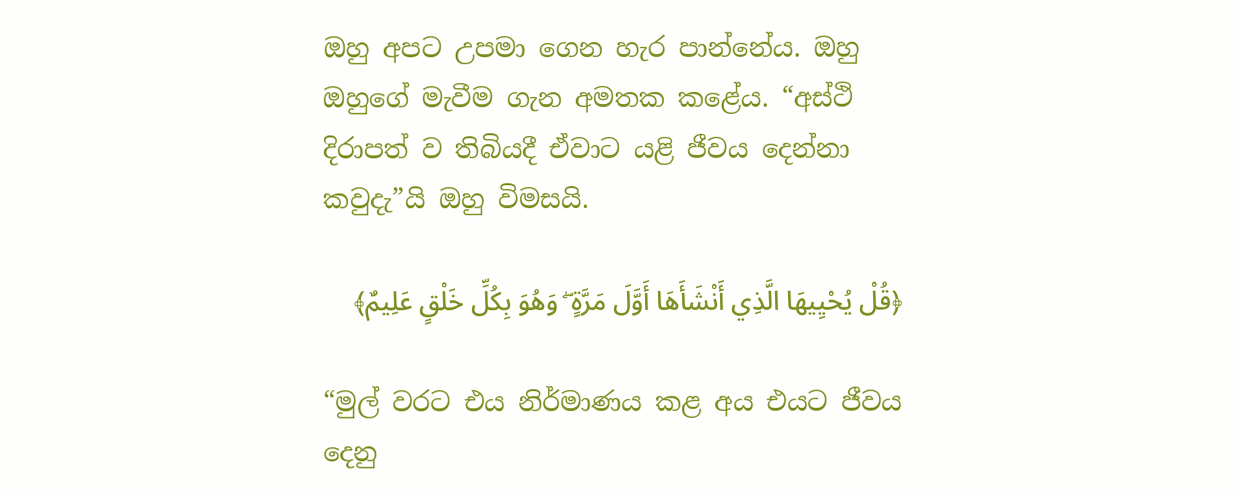ඔහු අපට උපමා ගෙන හැර පාන්නේය. ඔහු ඔහුගේ මැවීම ගැන අමතක කළේය. “අස්ථි දිරාපත් ව තිබියදී ඒවාට යළි ජීවය දෙන්නා කවුදැ”යි ඔහු විමසයි.

﴿قُلْ يُحْيِيهَا الَّذِي أَنْشَأَهَا أَوَّلَ مَرَّةٍ ۖ وَهُوَ بِكُلِّ خَلْقٍ عَلِيمٌ﴾

“මුල් වරට එය නිර්මාණය කළ අය එයට ජීවය දෙනු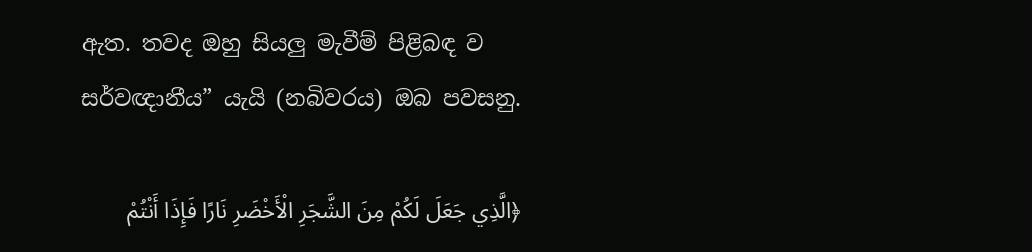ඇත. තවද ඔහු සියලු මැවීම් පිළිබඳ ව සර්වඥානීය” යැයි (නබිවරය) ඔබ පවසනු.

﴿الَّذِي جَعَلَ لَكُمْ مِنَ الشَّجَرِ الْأَخْضَرِ نَارًا فَإِذَا أَنْتُمْ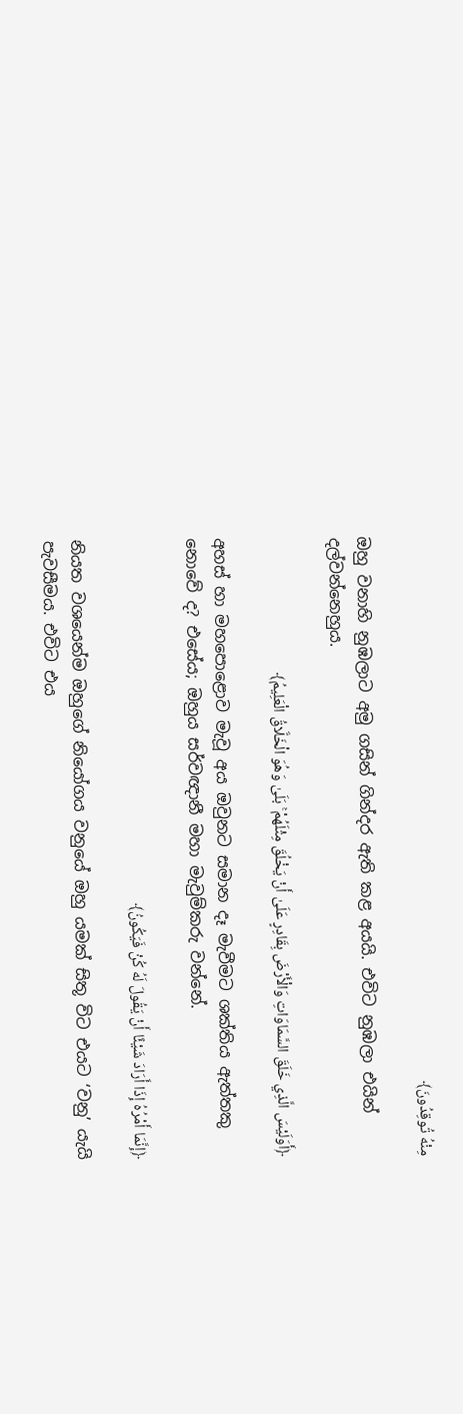مِنْهُ تُوقِدُونَ﴾

ඔහු වනාහි නුඹලාට අමු ගසින් ගින්දර ඇති කළ අයයි. එවිට නුඹලා එයින් දල්වන්නෙහුය‍.

﴿أَوَلَيْسَ الَّذِي خَلَقَ السَّمَاوَاتِ وَالْأَرْضَ بِقَادِرٍ عَلَىٰ أَنْ يَخْلُقَ مِثْلَهُمْ ۚ بَلَىٰ وَهُوَ الْخَلَّاقُ الْعَلِيمُ﴾

අහස් හා මහපොළොව මැවූ අය ඔවුනට සමාන දෑ මැවීමට ශක්තිය ඇත්තකු නොවේ ද? එසේය; ඔහුය සර්වඥානී මහා මැවුම්කරු වන්නේ.

﴿إِنَّمَا أَمْرُهُ إِذَا أَرَادَ شَيْئًا أَنْ يَقُولَ لَهُ كُنْ فَيَكُونُ﴾

නියත වශයෙන්ම ඔහුගේ නියෝගය වනුයේ ඔහු යමක් සිතූ විට එයට ‘වනු’ යැයි පැවසීමය. එවිට එය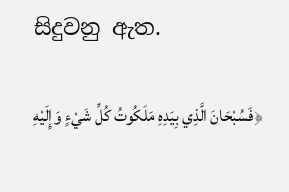සිදුවනු ඇත.

﴿فَسُبْحَانَ الَّذِي بِيَدِهِ مَلَكُوتُ كُلِّ شَيْءٍ وَإِلَيْهِ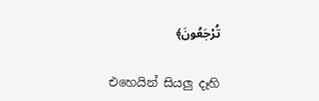تُرْجَعُونَ﴾

එහෙයින් සියලු දෑහි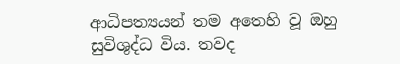ආධිපත්‍යයන් තම අතෙහි වූ ඔහු සුවිශුද්ධ විය. තවද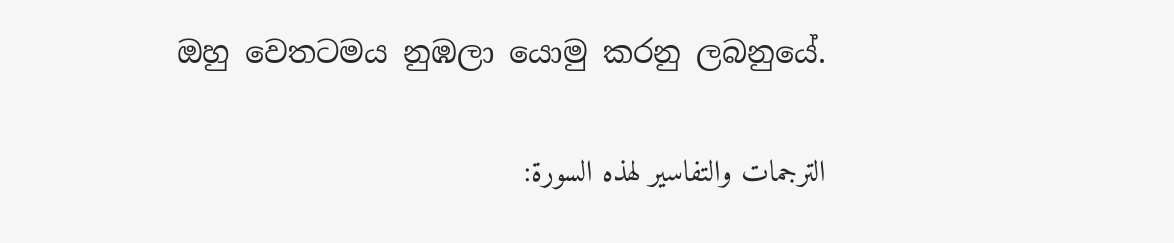ඔහු වෙතටමය නුඹලා යොමු කරනු ලබනුයේ.

الترجمات والتفاسير لهذه السورة: